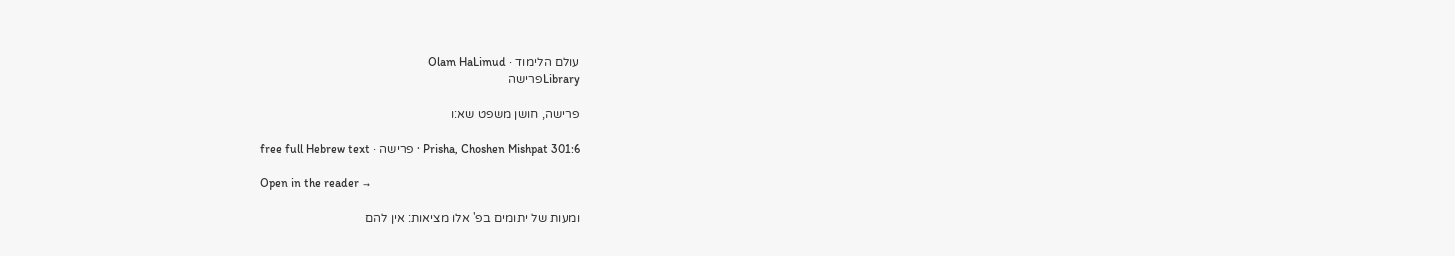עולם הלימוד · Olam HaLimud
Libraryפרישה

פרישה, חושן משפט שא:ו

Prisha, Choshen Mishpat 301:6 · פרישה · free full Hebrew text

Open in the reader →

ומעות של יתומים בפ' אלו מציאות: אין להם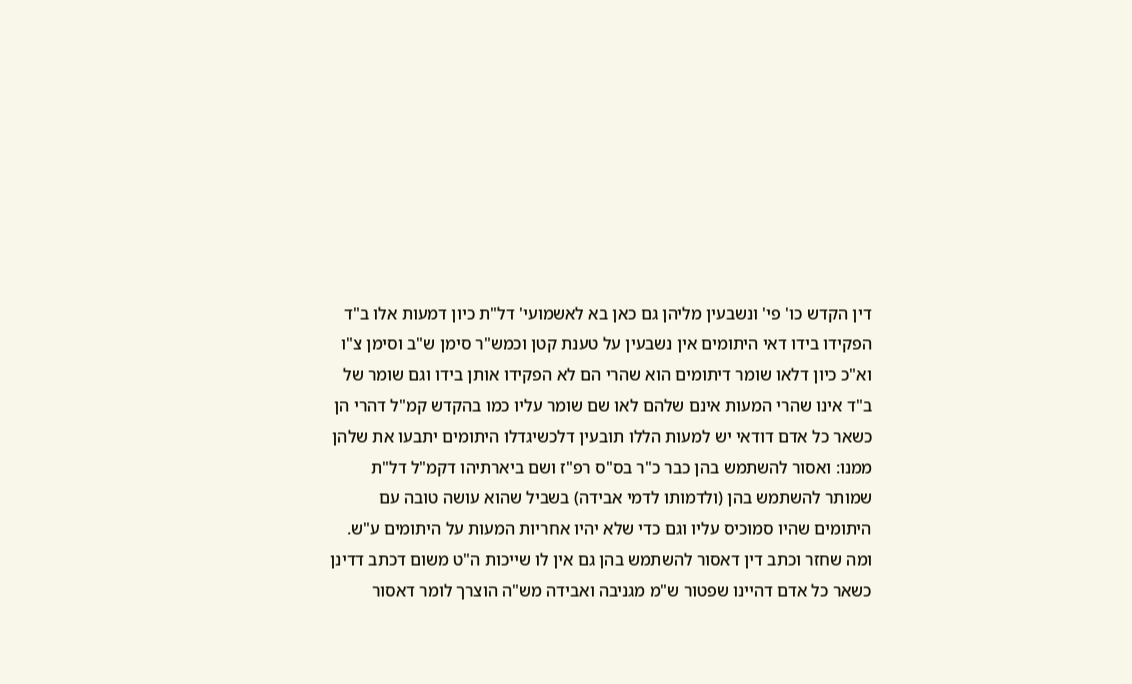דין הקדש כו' פי' ונשבעין מליהן גם כאן בא לאשמועי' דל"ת כיון דמעות אלו ב"ד הפקידו בידו דאי היתומים אין נשבעין על טענת קטן וכמש"ר סימן ש"ב וסימן צ"ו וא"כ כיון דלאו שומר דיתומים הוא שהרי הם לא הפקידו אותן בידו וגם שומר של ב"ד אינו שהרי המעות אינם שלהם לאו שם שומר עליו כמו בהקדש קמ"ל דהרי הן כשאר כל אדם דודאי יש למעות הללו תובעין דלכשיגדלו היתומים יתבעו את שלהן ממנו: ואסור להשתמש בהן כבר כ"ר בס"ס רפ"ז ושם ביארתיהו דקמ"ל דל"ת שמותר להשתמש בהן (ולדמותו לדמי אבידה) בשביל שהוא עושה טובה עם היתומים שהיו סמוכיס עליו וגם כדי שלא יהיו אחריות המעות על היתומים ע"ש. ומה שחזר וכתב דין דאסור להשתמש בהן גם אין לו שייכות ה"ט משום דכתב דדינן כשאר כל אדם דהיינו שפטור ש"מ מגניבה ואבידה מש"ה הוצרך לומר דאסור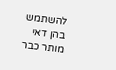להשתמש בהן דאי מותר כבר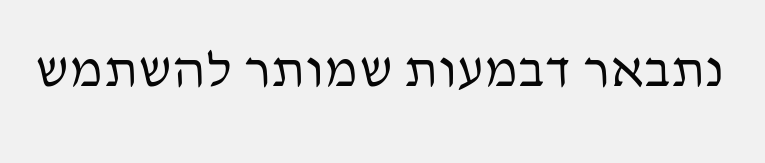נתבאר דבמעות שמותר להשתמש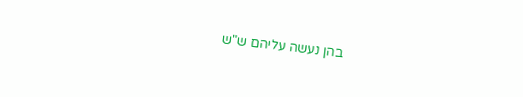בהן נעשה עליהם ש"ש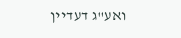ואע"ג דעדיין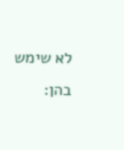לא שימש בהן: